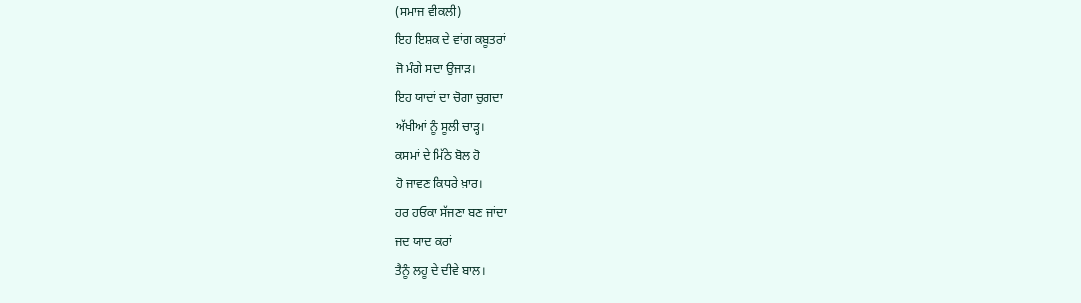(ਸਮਾਜ ਵੀਕਲੀ)
ਇਹ ਇਸ਼ਕ ਦੇ ਵਾਂਗ ਕਬੂਤਰਾਂ
ਜੋ ਮੰਗੇ ਸਦਾ ਉਜਾੜ।
ਇਹ ਯਾਦਾਂ ਦਾ ਚੋਗਾ ਚੁਗਦਾ
ਅੱਖੀਆਂ ਨੂੰ ਸੂਲੀ ਚਾੜ੍ਹ।
ਕਸਮਾਂ ਦੇ ਮਿੱਠੇ ਬੋਲ ਹੋ
ਹੋ ਜਾਵਣ ਕਿਧਰੇ ਖ਼ਾਰ।
ਹਰ ਹਓਕਾ ਸੱਜਣਾ ਬਣ ਜਾਂਦਾ
ਜਦ ਯਾਦ ਕਰਾਂ
ਤੈਨੂੰ ਲਹੂ ਦੇ ਦੀਵੇ ਬਾਲ।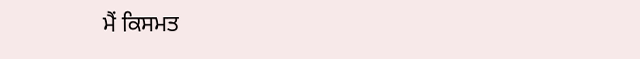ਮੈਂ ਕਿਸਮਤ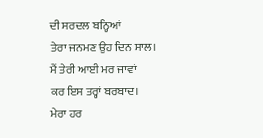ਦੀ ਸਰਦਲ ਬਨ੍ਹਿਆਂ
ਤੇਰਾ ਜਨਮਣ ਉਹ ਦਿਨ ਸਾਲ।
ਮੈਂ ਤੇਰੀ ਆਈ ਮਰ ਜਾਵਾਂ
ਕਰ ਇਸ ਤਰ੍ਹਾਂ ਬਰਬਾਦ।
ਮੇਰਾ ਹਰ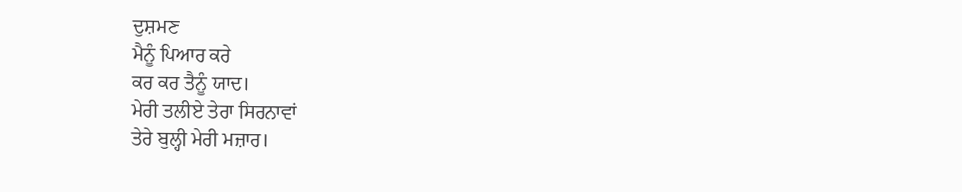ਦੁਸ਼ਮਣ
ਮੈਨੂੰ ਪਿਆਰ ਕਰੇ
ਕਰ ਕਰ ਤੈਨੂੰ ਯਾਦ।
ਮੇਰੀ ਤਲੀਏ ਤੇਰਾ ਸਿਰਨਾਵਾਂ
ਤੇਰੇ ਬੁਲ੍ਹੀ ਮੇਰੀ ਮਜ਼ਾਰ।